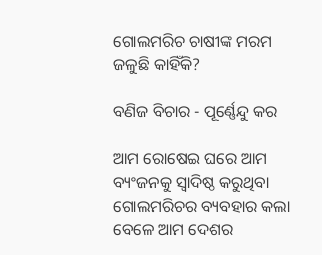ଗୋଲମରିଚ ଚାଷୀଙ୍କ ମରମ ଜଳୁଛି କାହିଁକି?

ବଣିଜ ବିଚାର - ପୂର୍ଣ୍ଣେନ୍ଦୁ କର

ଆମ ରୋଷେଇ ଘରେ ଆମ ବ୍ୟଂଜନକୁ ସ୍ବାଦିଷ୍ଠ କରୁଥିବା ଗୋଲମରିଚର ବ୍ୟବହାର କଲା ବେଳେ ଆମ ଦେଶର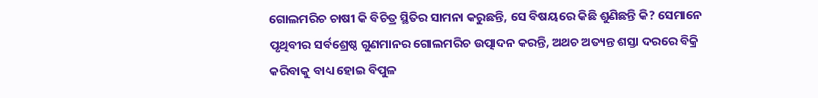ଗୋଲମରିଚ ଚାଷୀ କି ବିଚିତ୍ର ସ୍ଥିତିର ସାମନା କରୁଛନ୍ତି, ସେ ବିଷୟରେ କିଛି ଶୁଣିଛନ୍ତି କି? ସେମାନେ ପୃଥିବୀର ସର୍ବଶ୍ରେଷ୍ଠ ଗୁଣମାନର ଗୋଲମରିଚ ଉତ୍ପାଦନ କରନ୍ତି, ଅଥଚ ଅତ୍ୟନ୍ତ ଶସ୍ତା ଦରରେ ବିକ୍ରି କରିବାକୁ ବାଧ୍ୟ ହୋଇ ବିପୁଳ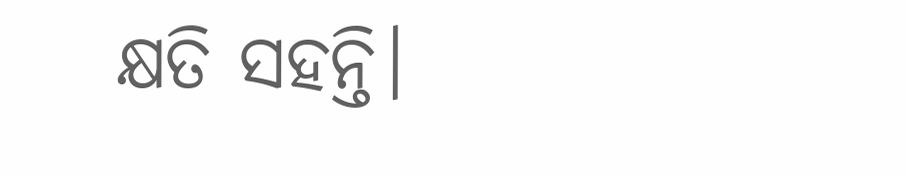କ୍ଷତି ସହନ୍ତି।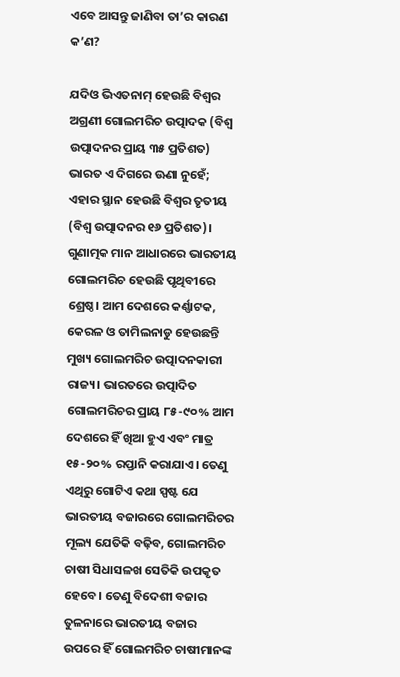ଏବେ ଆସନ୍ତୁ ଜାଣିବା ତା’ର କାରଣ କ’ଣ?

ଯଦିଓ ଭିଏତନାମ୍ ହେଉଛି ବିଶ୍ୱର ଅଗ୍ରଣୀ ଗୋଲମରିଚ ଉତ୍ପାଦକ (ବିଶ୍ୱ ଉତ୍ପାଦନର ପ୍ରାୟ ୩୫ ପ୍ରତିଶତ) ଭାରତ ଏ ଦିଗରେ ଊଣା ନୁହେଁ; ଏହାର ସ୍ଥାନ ହେଉଛି ବିଶ୍ବର ତୃତୀୟ (ବିଶ୍ବ ଉତ୍ପାଦନର ୧୬ ପ୍ରତିଶତ)। ଗୁଣାତ୍ମକ ମାନ ଆଧାରରେ ଭାରତୀୟ ଗୋଲମରିଚ ହେଉଛି ପୃଥିବୀରେ ଶ୍ରେଷ୍ଠ। ଆମ ଦେଶରେ କର୍ଣ୍ଣାଟକ, କେରଳ ଓ ତାମିଲନାଡୁ ହେଉଛନ୍ତି ମୁଖ୍ୟ ଗୋଲମରିଚ ଉତ୍ପାଦନକାରୀ ରାଜ୍ୟ। ଭାରତରେ ଉତ୍ପାଦିତ ଗୋଲମରିଚର ପ୍ରାୟ ୮୫-୯୦% ଆମ ଦେଶରେ ହିଁ ଖିଆ ହୁଏ ଏବଂ ମାତ୍ର ୧୫-୨୦% ରପ୍ତାନି କରାଯାଏ। ତେଣୁ ଏଥିରୁ ଗୋଟିଏ କଥା ସ୍ପଷ୍ଟ ଯେ ଭାରତୀୟ ବଜାରରେ ଗୋଲମରିଚର ମୂଲ୍ୟ ଯେତିକି ବଢ଼ିବ, ଗୋଲମରିଚ ଚାଷୀ ସିଧାସଳଖ ସେତିକି ଉପକୃତ ହେବେ। ତେଣୁ ବିଦେଶୀ ବଜାର ତୁଳନାରେ ଭାରତୀୟ ବଜାର ଉପରେ ହିଁ ଗୋଲମରିଚ ଚାଷୀମାନଙ୍କ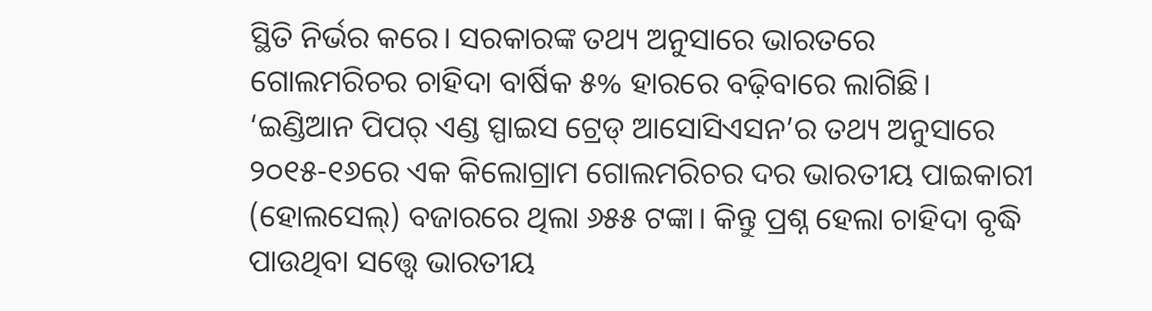ସ୍ଥିତି ନିର୍ଭର କରେ। ସରକାରଙ୍କ ତଥ୍ୟ ଅନୁସାରେ ଭାରତରେ ଗୋଲମରିଚର ଚାହିଦା ବାର୍ଷିକ ୫% ହାରରେ ବଢ଼ିବାରେ ଲାଗିଛି। ‘ଇଣ୍ଡିଆନ ପିପର୍‌ ଏଣ୍ଡ ସ୍ପାଇସ ଟ୍ରେଡ୍‌ ଆସୋସିଏସନ’ର ତଥ୍ୟ ଅନୁସାରେ ୨୦୧୫-୧୬ରେ ଏକ କିଲୋ‌ଗ୍ରାମ ଗୋଲମରିଚର ଦର ଭାରତୀୟ ପାଇକାରୀ (ହୋଲସେଲ୍‌) ବଜାରରେ ଥିଲା ୬୫୫ ଟଙ୍କା। କିନ୍ତୁ ପ୍ରଶ୍ନ ହେଲା ଚାହିଦା ବୃଦ୍ଧି ପାଉଥିବା ସତ୍ତ୍ବେ ଭାରତୀୟ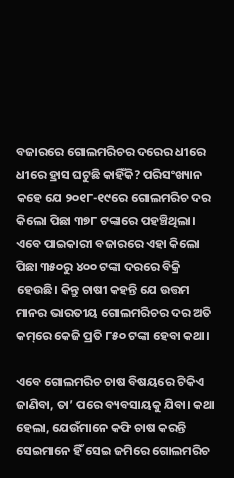ବଜାରରେ ଗୋଲମରିଚର ଦର‌େର ଧୀରେ ଧୀରେ ହ୍ରାସ ଘଟୁଛି କାହିଁକି? ପରିସଂଖ୍ୟାନ କହେ ଯେ ୨୦୧୮-୧୯ରେ ଗୋଲମରିଚ ଦର କିଲୋ ପିଛା ୩୭୮ ଟଙ୍କାରେ ପହଞ୍ଚିଥିଲା। ଏବେ ପାଇକାରୀ ବଜାରରେ ଏହା କିଲୋ ପିଛା ୩୫୦ରୁ ୪୦୦ ଟଙ୍କା ଦରରେ ବିକ୍ରି ହେଉଛି। କିନ୍ତୁ ଚାଷୀ କହନ୍ତି ଯେ ଉତ୍ତମ ମାନର ଭାରତୀୟ ଗୋଲମରିଚର ଦର ଅତି କମ୍‌ରେ କେଜି ପ୍ରତି ୮୫୦ ଟଙ୍କା ହେବା କଥା।

ଏବେ ଗୋଲମରିଚ ଚାଷ ବିଷୟରେ ଟିକିଏ ଜାଣିବା, ତା’ ପରେ ବ୍ୟବସାୟକୁ ଯିବା। କଥା ହେଲା, ଯେଉଁମାନେ କଫି ଚାଷ କରନ୍ତି ସେଇମାନେ ହିଁ ସେଇ ଜମିରେ ଗୋଲମରିଚ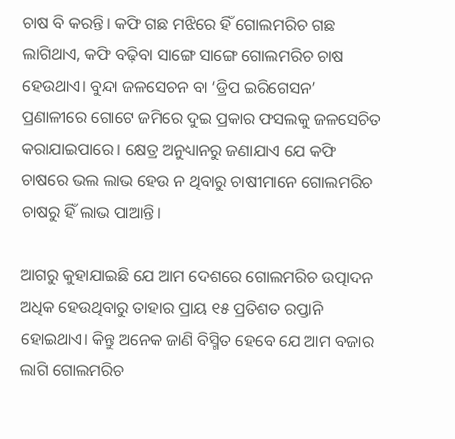ଚାଷ ବି କରନ୍ତି। କଫି ଗଛ ମଝିରେ ହିଁ ଗୋଲମରିଚ ଗଛ ଲାଗିଥାଏ, କଫି ବଢ଼ିବା ସାଙ୍ଗେ ସାଙ୍ଗେ ଗୋଲମରିଚ ଚାଷ ହେଉଥାଏ। ବୁନ୍ଦା ଜଳସେଚନ ବା ‘ଡ୍ରିପ ଇରିଗେସନ’ ପ୍ରଣାଳୀରେ ଗୋଟେ ଜମିରେ ଦୁଇ ପ୍ରକାର ଫସଲକୁ ଜଳସେଚିତ କରାଯାଇପାରେ। କ୍ଷେତ୍ର ଅନୁଧ୍ୟାନରୁ ଜଣାଯାଏ ଯେ କଫି ଚାଷରେ ଭଲ ଲାଭ ହେଉ ନ ଥିବାରୁ ଚାଷୀମାନେ ଗୋଲମରିଚ ଚାଷରୁ ହିଁ ଲାଭ ପାଆନ୍ତି।

ଆଗରୁ କୁହାଯାଇଛି ଯେ ଆମ ଦେଶରେ ଗୋଲମରିଚ ଉତ୍ପାଦନ ଅଧିକ ହେଉଥିବାରୁ ତାହାର ପ୍ରାୟ ୧୫ ପ୍ରତିଶତ ରପ୍ତାନି ହୋଇଥାଏ। କିନ୍ତୁ ଅନେକ ଜାଣି ବିସ୍ମିତ ହେବେ ଯେ ଆମ ବଜାର ଲାଗି ଗୋଲମରିଚ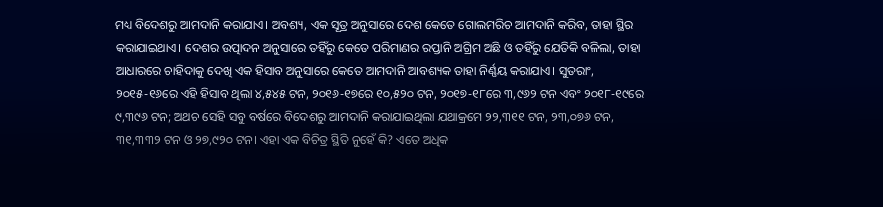ମଧ୍ୟ ବିଦେଶରୁ ଆମଦାନି କରାଯାଏ। ଅବଶ୍ୟ, ଏକ ସୂତ୍ର ଅନୁସାରେ ଦେଶ କେତେ ଗୋଲମରିଚ ଆମଦାନି କରିବ, ତାହା ସ୍ଥିର କରାଯାଇଥାଏ। ଦେଶର ଉତ୍ପାଦନ ଅନୁସାରେ ତହିଁରୁ କେତେ ପରିମାଣର ରପ୍ତାନି ଅଗ୍ରିମ ଅଛି ଓ ତହିଁରୁ ଯେତିକି ବଳିଲା, ତାହା ଆଧାରରେ ଚାହିଦାକୁ ଦେଖି ଏକ ହିସାବ ଅନୁସାରେ କେତେ ଆମଦାନି ଆବଶ୍ୟକ ତାହା ନିର୍ଣ୍ଣୟ କରାଯାଏ। ସୁତରାଂ, ୨୦୧୫-୧୬ରେ ଏହି ହିସାବ ଥିଲା ୪,୫୪୫ ଟନ, ୨୦୧୬-୧୭ରେ ୧୦,୫୨୦ ଟନ, ୨୦୧୭-୧୮ରେ ୩,୯୬୨ ଟନ ଏବଂ ୨୦୧୮-୧୯ରେ ୯,୩୯୬ ଟନ; ଅଥଚ ସେହି ସବୁ ବର୍ଷରେ ବିଦେଶରୁ ଆମଦାନି କରାଯାଇଥିଲା ଯଥାକ୍ରମେ ୨୨,୩୧୧ ଟନ, ୨୩,୦୭୬ ଟନ, ୩୧,୩୩୨ ଟନ ଓ ୨୭,୯୨୦ ଟନ। ଏହା ଏକ ବିଚିତ୍ର ସ୍ଥିତି ନୁହେଁ କି? ଏତେ ଅଧିକ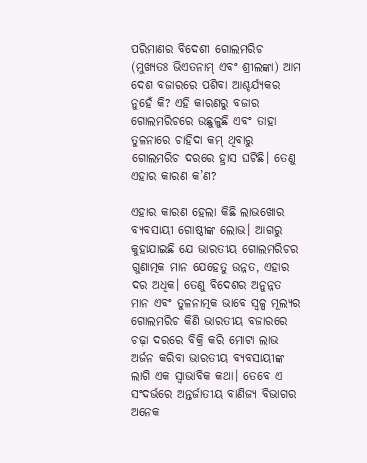ପରିମାଣର ବିଦେଶୀ ଗୋଲମରିଚ (ମୁଖ୍ୟତଃ ଭିଏତନାମ୍ ଏବଂ ଶ୍ରୀଲଙ୍କା) ଆମ ଦେଶ ବଜାରରେ ପଶିବା ଆଶ୍ଚର୍ଯ୍ୟକର ନୁହେଁ କି? ଏହି କାରଣରୁ ବଜାର ଗୋଲମରିଚରେ ଉଛୁଳୁଛି ଏବଂ ତାହା ତୁଳନାରେ ଚାହିଦା କମ୍‌ ଥିବାରୁ ଗୋଲମରିଚ ଦରରେ ହ୍ରାସ ଘଟିଛି। ତେଣୁ ଏହାର କାରଣ କ’ଣ?

ଏହାର କାରଣ ହେଲା କିଛି ଲାଭଖୋର ବ୍ୟବସାୟୀ ଗୋଷ୍ଠୀଙ୍କ ଲୋଭ। ଆଗରୁ କୁହାଯାଇଛି ଯେ ଭାରତୀୟ ଗୋଲମରିଚର ଗୁଣାତ୍ମକ ମାନ ଯେହେତୁ ଉନ୍ନତ, ଏହାର ଦର ଅଧିକ। ତେଣୁ ବିଦେଶର ଅନୁନ୍ନତ ମାନ ଏବଂ ତୁଳନାତ୍ମକ ଭାବେ ସ୍ବଳ୍ପ ମୂଲ୍ୟର ଗୋଲମରିଚ କିଣି ଭାରତୀୟ ବଜାରରେ ଚଢ଼ା ଦରରେ ବିକ୍ରି କରି ମୋଟା ଲାଭ ଅର୍ଜନ କରିବା ଭାରତୀୟ ବ୍ୟବସାୟୀଙ୍କ ଲାଗି ଏକ ସ୍ବାଭାବିକ କଥା। ତେବେ ଏ ସଂଦର୍ଭରେ ଅନ୍ତର୍ଜାତୀୟ ବାଣିଜ୍ୟ ବିଭାଗର ଅନେକ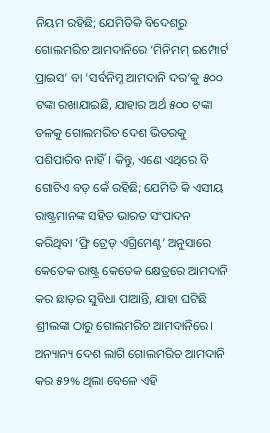ନିୟମ ରହିଛି; ଯେମିତିକି ବିଦେଶରୁ ଗୋଲମରିଚ ଆମଦାନିରେ ‘ମିନିମମ୍ ଇମ୍ପୋର୍ଟ ପ୍ରାଇସ’ ବା ‘ସର୍ବନିମ୍ନ ଆମଦାନି ଦର’କୁ ୫୦୦ ଟଙ୍କା ରଖାଯାଇଛି, ଯାହାର ଅର୍ଥ ୫୦୦ ଟଙ୍କା ତଳକୁ ଗୋଲମରିଚ ଦେଶ ଭିତରକୁ ପଶିପାରିବ ନାହିଁ। କିନ୍ତୁ, ଏଣେ ଏଥିରେ ବି ଗୋଟିଏ ବଡ଼ କେଁ ରହିଛି; ଯେମିତି କି ଏସୀୟ ରାଷ୍ଟ୍ରମାନଙ୍କ ସହିତ ଭାରତ ସଂପାଦନ କରିଥିବା ‘ଫ୍ରି ଟ୍ରେଡ୍‌ ଏଗ୍ରିମେଣ୍ଟ’ ଅନୁସାରେ କେତେକ ରାଷ୍ଟ୍ର କେତେକ କ୍ଷେତ୍ରରେ ଆମଦାନି କର ଛାଡ଼ର ସୁବିଧା ପାଆନ୍ତି, ଯାହା ଘଟିଛି ଶ୍ରୀଲଙ୍କା ଠାରୁ ଗୋଲମରିଚ ଆମଦାନିରେ। ଅନ୍ୟାନ୍ୟ ଦେଶ ଲାଗି ଗୋଲମରିଚ ଆମଦାନି କର ୫୨% ଥିଲା ବେଳେ ଏହି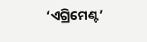‘ଏଗ୍ରିମେଣ୍ଟ’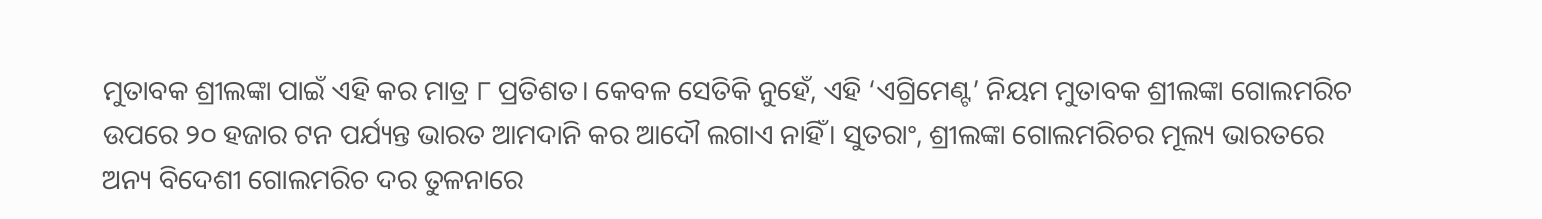ମୁତାବକ ଶ୍ରୀଲଙ୍କା ପାଇଁ ଏହି କର ମାତ୍ର ୮ ପ୍ରତିଶତ। କେବଳ ସେତିକି ନୁହେଁ, ଏହି ‘ଏଗ୍ରିମେଣ୍ଟ’ ନିୟମ ମୁତାବକ ଶ୍ରୀଲଙ୍କା ଗୋଲମରିଚ ଉପରେ ୨୦ ହଜାର ଟନ ପର୍ଯ୍ୟନ୍ତ ଭାରତ ଆମଦାନି କର ଆଦୌ ଲଗାଏ ନାହିଁ। ସୁତରାଂ, ଶ୍ରୀଲଙ୍କା ଗୋଲମରିଚର ମୂଲ୍ୟ ଭାରତରେ ଅନ୍ୟ ବିଦେଶୀ ଗୋଲମରିଚ ଦର ତୁଳନାରେ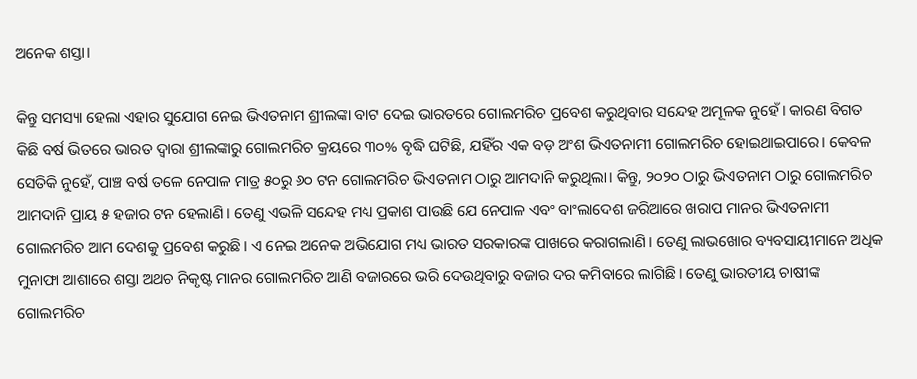ଅନେକ ଶସ୍ତା।

କିନ୍ତୁ ସମସ୍ୟା ହେଲା ଏହାର ସୁଯୋଗ ନେଇ ଭିଏତନାମ ଶ୍ରୀଲଙ୍କା ବାଟ ଦେଇ ଭାରତରେ ଗୋଲମରିଚ ପ୍ରବେଶ କରୁଥିବାର ସନ୍ଦେହ ଅମୂଳକ ନୁହେଁ। କାରଣ ବିଗତ କିଛି ବର୍ଷ ଭିତରେ ଭାରତ ଦ୍ବାରା ଶ୍ରୀଲଙ୍କାରୁ ଗୋଲମରିଚ କ୍ରୟରେ ୩୦% ବୃଦ୍ଧି ଘଟିଛି, ଯହିଁର ଏକ ବଡ଼ ଅଂଶ ଭିଏତନାମୀ ଗୋଲମରିଚ ହୋଇଥାଇପାରେ। କେବଳ ସେତିକି ନୁହେଁ, ପାଞ୍ଚ ବର୍ଷ ତଳେ ନେପାଳ ମାତ୍ର ୫୦ରୁ ୬୦ ଟନ ଗୋଲମରିଚ ଭିଏତନାମ ଠାରୁ ଆମଦାନି କରୁଥିଲା। କିନ୍ତୁ, ୨୦୨୦ ଠାରୁ ଭିଏତନାମ ଠାରୁ ଗୋଲମରିଚ ଆମଦାନି ପ୍ରାୟ ୫ ହଜାର ଟନ ହେଲାଣି। ତେଣୁ ଏଭଳି ସନ୍ଦେହ ମଧ୍ୟ ପ୍ରକାଶ ପାଉଛି ଯେ ନେପାଳ ଏବଂ ବାଂଲାଦେଶ ଜରିଆରେ ଖରାପ ମାନର ଭିଏତନାମୀ ଗୋଲମରିଚ ଆମ ଦେଶକୁ ପ୍ରବେଶ କରୁଛି। ଏ ନେଇ ଅନେକ ଅଭିଯୋଗ ମଧ୍ୟ ଭାରତ ସରକାରଙ୍କ ପାଖରେ କରାଗଲାଣି। ତେଣୁ ଲାଭଖୋର ବ୍ୟବସାୟୀମାନେ ଅଧିକ ମୁନାଫା ଆଶା‌ରେ ଶସ୍ତା ଅଥଚ ନିକୃଷ୍ଟ ମାନର ଗୋଲମରିଚ ଆଣି ବଜାରରେ ଭରି ଦେଉଥିବାରୁ ବଜାର ଦର କମିବାରେ ଲାଗିଛି। ତେଣୁ ଭାରତୀୟ ଚାଷୀଙ୍କ ଗୋଲମରିଚ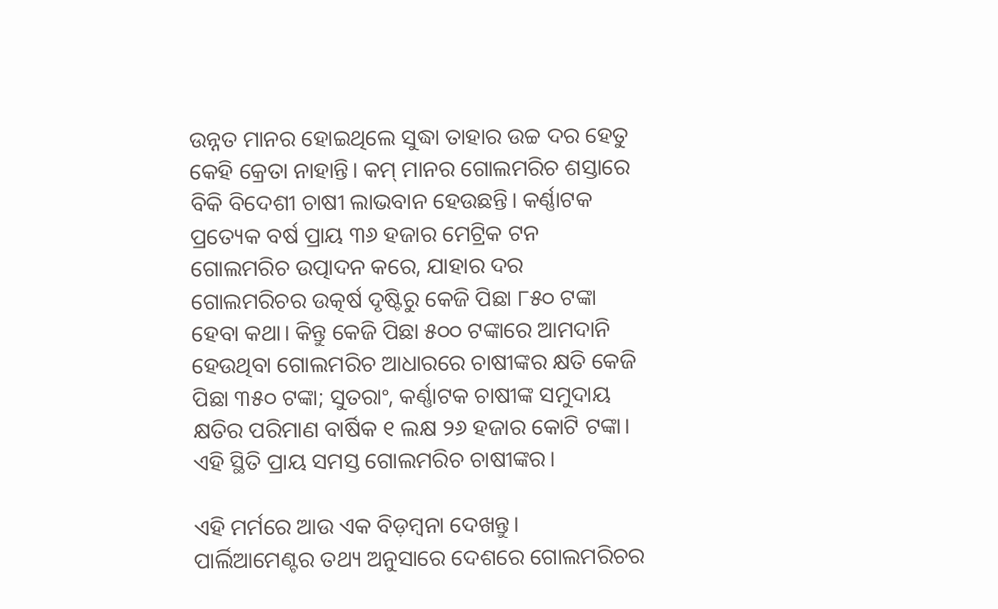ଉନ୍ନତ ମାନର ହୋଇଥିଲେ ସୁଦ୍ଧା ତାହାର ଉଚ୍ଚ ଦର ହେତୁ କେହି କ୍ରେତା ନାହାନ୍ତି। କମ୍‌ ମାନର ଗୋଲମରିଚ ଶସ୍ତାରେ ବିକି ବିଦେଶୀ ଚାଷୀ ଲାଭବାନ ହେଉଛନ୍ତି। କର୍ଣ୍ଣାଟକ ପ୍ରତ୍ୟେକ ବର୍ଷ ପ୍ରାୟ ୩୬ ହଜାର ମେଟ୍ରିକ ଟନ ଗୋଲମରିଚ ଉତ୍ପାଦନ କରେ, ଯାହାର ଦର ଗୋଲମରିଚର ଉତ୍କର୍ଷ ଦୃଷ୍ଟିରୁ କେଜି ପିଛା ୮୫୦ ଟଙ୍କା ହେବା କଥା। କିନ୍ତୁ କେଜି ପିଛା ୫୦୦ ଟଙ୍କାରେ ଆମଦାନି ହେଉଥିବା ଗୋଲମରିଚ ଆଧାରରେ ଚାଷୀଙ୍କର କ୍ଷତି କେଜି ପିଛା ୩୫୦ ଟଙ୍କା; ସୁତରାଂ, କର୍ଣ୍ଣାଟକ ଚାଷୀଙ୍କ ସମୁଦାୟ କ୍ଷତିର ପରିମାଣ ବାର୍ଷିକ ୧ ଲକ୍ଷ ୨୬ ହଜାର କୋଟି ଟଙ୍କା। ଏହି ସ୍ଥିତି ପ୍ରାୟ ସମସ୍ତ ଗୋଲମରିଚ ଚାଷୀଙ୍କର।

ଏହି ମର୍ମରେ ଆଉ ଏକ ବିଡ଼ମ୍ବନା ଦେଖନ୍ତୁ। ପାର୍ଲିଆମେଣ୍ଟର ତଥ୍ୟ ଅନୁସାରେ ଦେଶରେ ଗୋଲମରିଚର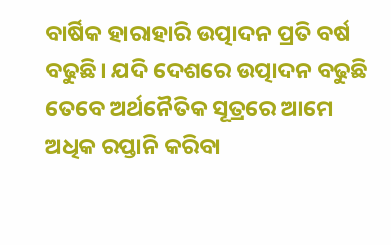ବାର୍ଷିକ ହାରାହାରି ଉତ୍ପାଦନ ପ୍ରତି ବର୍ଷ ବଢୁଛି। ଯଦି ଦେଶରେ ଉତ୍ପାଦନ ବଢୁଛି ତେବେ ଅର୍ଥନୈତିକ ସୂତ୍ରରେ ଆମେ ଅଧିକ ରପ୍ତାନି କରିବା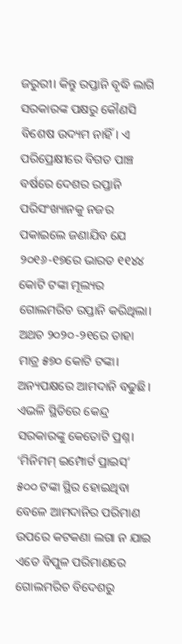ଜରୁରୀ। କିନ୍ତୁ ରପ୍ତାନି ବୃଦ୍ଧି ଲାଗି ସରକାରଙ୍କ ପକ୍ଷରୁ କୌଣସି ବିଶେଷ ଉଦ୍ୟମ ନାହିଁ। ଏ ପରିପ୍ରେକ୍ଷୀରେ ବିଗତ ପାଞ୍ଚ ବର୍ଷରେ ଦେଶର ରପ୍ତାନି ପରିସଂଖ୍ୟାନକୁ ନଜର ପକାଇଲେ ଜଣାଯିବ ଯେ ୨୦୧୬-୧୭ରେ ଭାରତ ୧୧୪୪ କୋଟି ଟଙ୍କା ମୂଲ୍ୟର ଗୋଲମରିଚ ରପ୍ତାନି କରିଥିଲା। ଅଥଚ ୨୦୨୦-୨୧ରେ ତାହା ମାତ୍ର ୫୭୦ କୋଟି ଟଙ୍କା। ଅନ୍ୟପକ୍ଷରେ ଆମଦାନି ବଢୁଛି। ଏଭଳି ସ୍ଥିତିରେ କେନ୍ଦ୍ର ସରକାରଙ୍କୁ କେତୋଟି ପ୍ରଶ୍ନ। ‘ମିନିମମ୍ ଇମ୍ପୋର୍ଟ ପ୍ରାଇସ୍‌’ ୫୦୦ ଟଙ୍କା ସ୍ଥିର ହୋଇଥିବା ବେ‌ଳେ ଆମଦାନିର ପରିମାଣ ଉପରେ କଟକଣା ଲଗା ନ ଯାଇ ଏତେ ବିପୁଳ ପରିମାଣରେ ଗୋଲମରିଚ ବିଦେଶରୁ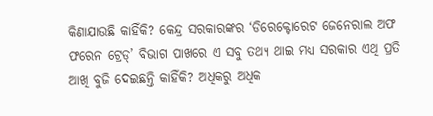କିଣାଯାଉଛି କାହିଁକି? କେନ୍ଦ୍ର ସରକାରଙ୍କର ‘ଡିରେକ୍ଟୋରେଟ ଜେନେରାଲ ଅଫ ଫରେନ ଟ୍ରେଡ୍‌’ ବିଭାଗ ପାଖରେ ଏ ସବୁ ତଥ୍ୟ ଥାଇ ମଧ୍ୟ ସରକାର ଏଥି ପ୍ରତି ଆଖି ବୁଜି ଦେଇଛନ୍ତି କାହିଁକି? ଅଧିକରୁ ଅଧିକ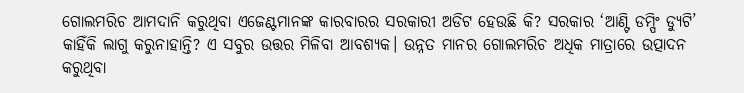ଗୋଲମରିଚ ଆମଦାନି କରୁଥିବା ଏଜେଣ୍ଟମାନଙ୍କ କାରବାରର ସରକାରୀ ଅଡିଟ ହେଉଛି କି? ସରକାର ‘ଆଣ୍ଟି ଡମ୍ପିଂ ଡ୍ୟୁଟି’ କାହିଁକି ଲାଗୁ କରୁନାହାନ୍ତି? ଏ ସବୁର ଉତ୍ତର ମିଳିବା ଆବଶ୍ୟକ। ଉନ୍ନତ ମାନର ଗୋଲମରିଚ ଅଧିକ ମାତ୍ରାରେ ଉତ୍ପାଦନ କରୁଥିବା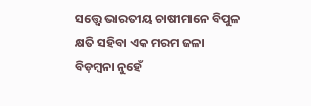ସ‌ତ୍ତ୍ବେ ଭାରତୀୟ ଚାଷୀମାନେ ବିପୁଳ କ୍ଷତି ସହିବା ଏକ ମରମ ଜଳା ବିଡ଼ମ୍ବନା ନୁହେଁ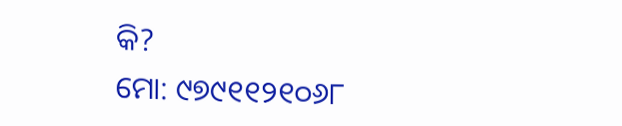କି?
ମୋ: ୯୭୯୧୧୨୧୦୬୮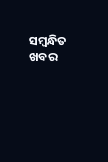ସମ୍ବନ୍ଧିତ ଖବର